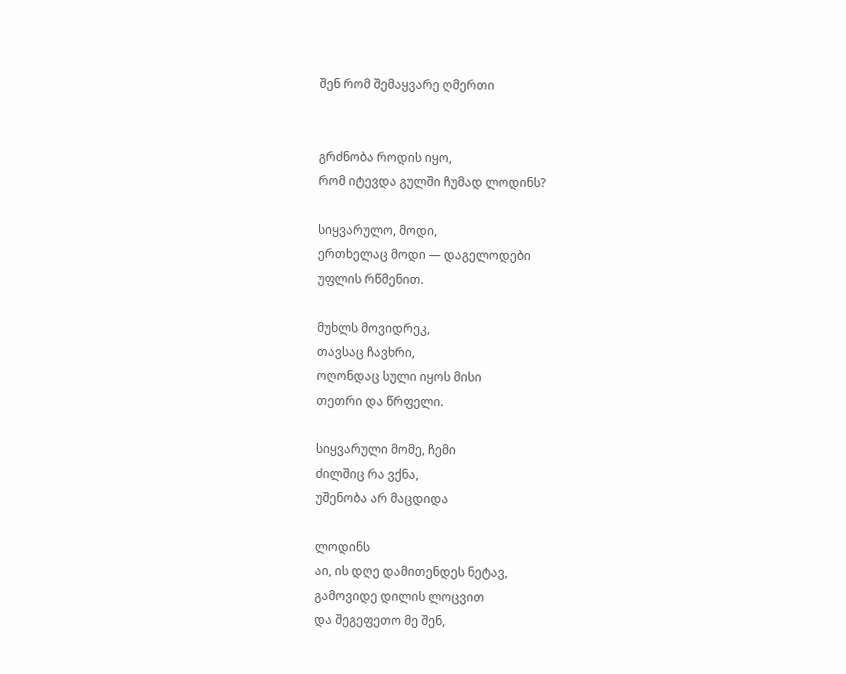შენ რომ შემაყვარე ღმერთი


გრძნობა როდის იყო,
რომ იტევდა გულში ჩუმად ლოდინს?

სიყვარულო, მოდი,
ერთხელაც მოდი — დაგელოდები
უფლის რწმენით.

მუხლს მოვიდრეკ,
თავსაც ჩავხრი,
ოღონდაც სული იყოს მისი
თეთრი და წრფელი.

სიყვარული მომე, ჩემი
ძილშიც რა ვქნა,
უშენობა არ მაცდიდა

ლოდინს
აი, ის დღე დამითენდეს ნეტავ,
გამოვიდე დილის ლოცვით
და შეგეფეთო მე შენ,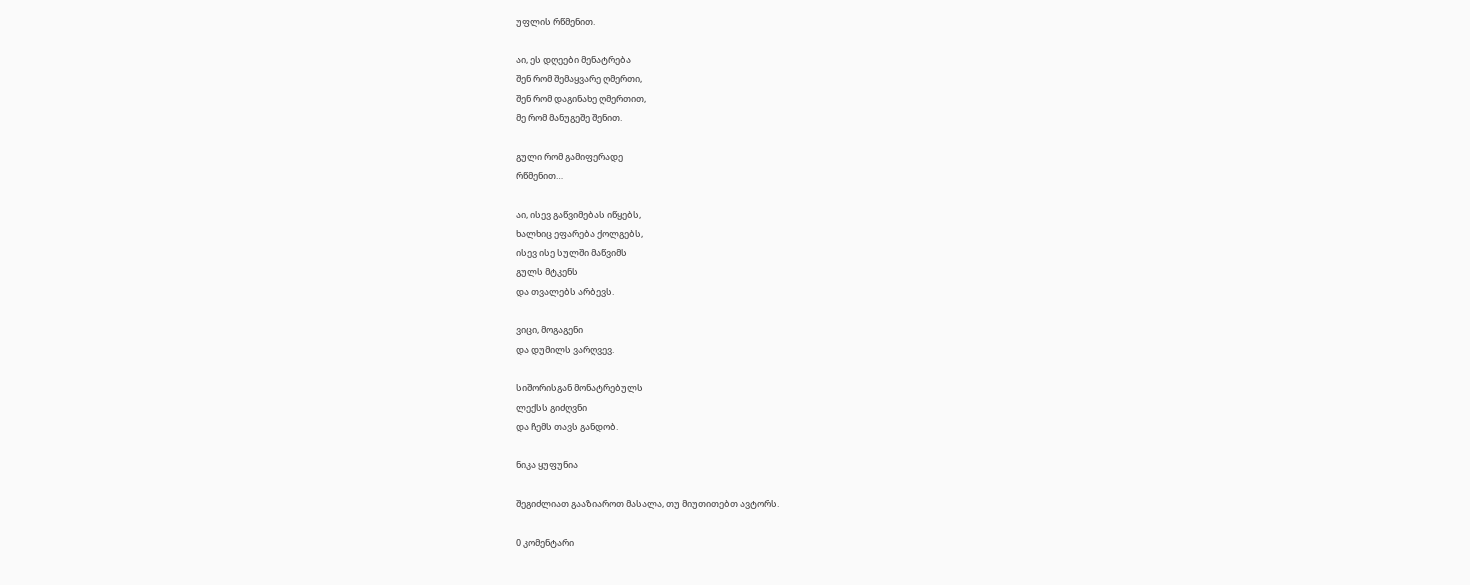უფლის რწმენით.

აი, ეს დღეები მენატრება
შენ რომ შემაყვარე ღმერთი,
შენ რომ დაგინახე ღმერთით,
მე რომ მანუგეშე შენით.

გული რომ გამიფერადე
რწმენით…

აი, ისევ გაწვიმებას იწყებს,
ხალხიც ეფარება ქოლგებს,
ისევ ისე სულში მაწვიმს
გულს მტკენს
და თვალებს არბევს.

ვიცი, მოგაგენი
და დუმილს ვარღვევ.

სიშორისგან მონატრებულს
ლექსს გიძღვნი
და ჩემს თავს განდობ.

ნიკა ყუფუნია

შეგიძლიათ გააზიაროთ მასალა, თუ მიუთითებთ ავტორს.

0 კომენტარი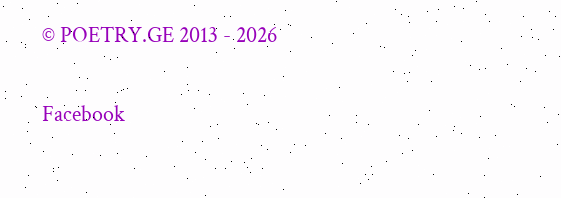© POETRY.GE 2013 - 2026

Facebook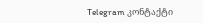Telegram კონტაქტი